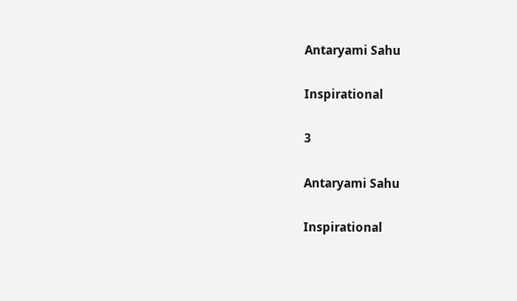Antaryami Sahu

Inspirational

3

Antaryami Sahu

Inspirational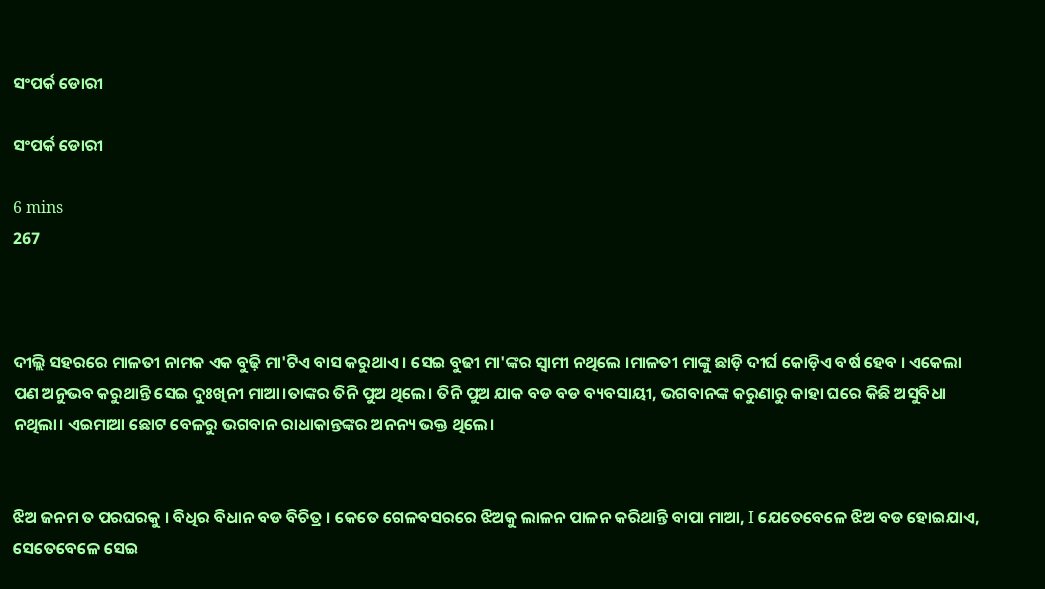ସଂପର୍କ ଡୋରୀ

ସଂପର୍କ ଡୋରୀ

6 mins
267



ଦୀଲ୍ଲି ସହରରେ ମାଳତୀ ନାମକ ଏକ ବୁଢ଼ି ମା'ଟିଏ ବାସ କରୁଥାଏ । ସେଇ ବୁଢୀ ମା'ଙ୍କର ସ୍ଵାମୀ ନଥିଲେ ।ମାଳତୀ ମାଙ୍କୁ ଛାଡ଼ି ଦୀର୍ଘ କୋଡ଼ିଏ ବର୍ଷ ହେବ । ଏକେଲା ପଣ ଅନୁଭବ କରୁଥାନ୍ତି ସେଇ ଦୁଃଖିନୀ ମାଆ।ତାଙ୍କର ତିନି ପୁଅ ଥିଲେ। ତିନି ପୁଅ ଯାକ ବଡ ବଡ ବ୍ୟବସାୟୀ, ଭଗବାନଙ୍କ କରୁଣାରୁ କାହା ଘରେ କିଛି ଅସୁବିଧା ନଥିଲା। ଏଇମାଆ ଛୋଟ ବେଳରୁ ଭଗବାନ ରାଧାକାନ୍ତଙ୍କର ଅନନ୍ୟ ଭକ୍ତ ଥିଲେ।


ଝିଅ ଜନମ ତ ପରଘରକୁ । ବିଧିର ବିଧାନ ବଡ ବିଚିତ୍ର । କେତେ ଗେଳବସରରେ ଝିଅକୁ ଲାଳନ ପାଳନ କରିଥାନ୍ତି ବାପା ମାଆ, I ଯେତେବେଳେ ଝିଅ ବଡ ହୋଇଯାଏ, ସେତେବେଳେ ସେଇ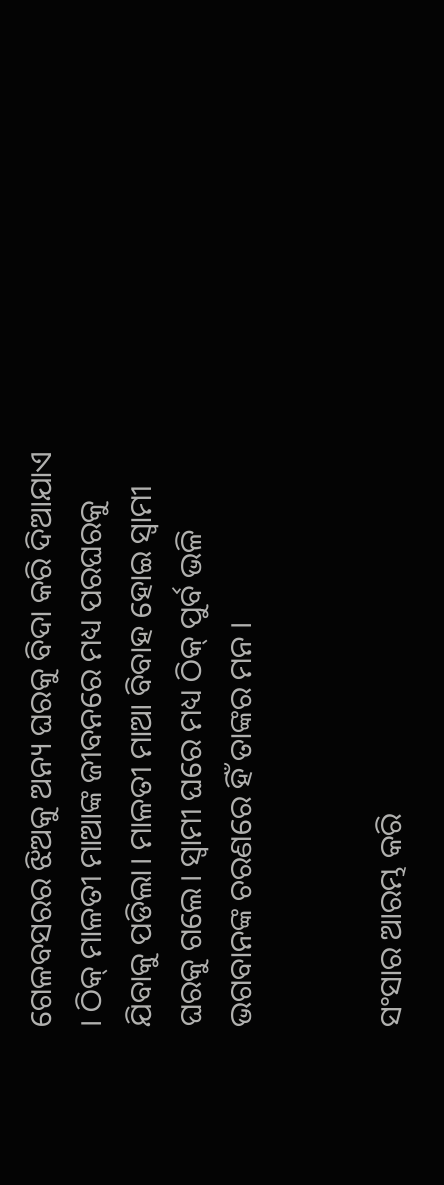ଗେଳବସରର ଝିଅକୁ ଅନ୍ୟ ଘରକୁ ବିଦା କରି ଦିଆଯାଏ । ଠିକ୍ ମାଳତୀ ମାଆଙ୍କ ଜୀବନରେ ମଧ୍ୟ ପରଘରକୁ ଯିବାକୁ ପଡିଲା। ମାଳତୀ ମାଆ ବିବାହ ହୋଇ ସ୍ୱାମୀ ଘରକୁ ଗଲେ। ସ୍ୱାମୀ ଘରେ ମଧ୍ୟ ଠିକ୍ ପୁର୍ବ ଭଳି ଭଗବାନଙ୍କ ଚରଣରେ ହିଁ ତାଙ୍କର ମନ ।


ସଂସାର ଆରମ୍ଭ କରି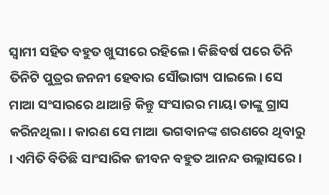ସ୍ଵାମୀ ସହିତ ବହୁତ ଖୁସୀରେ ରହିଲେ। କିଛିବର୍ଷ ପରେ ତିନି ତିନିଟି ପୁତ୍ରର ଜନନୀ ହେବାର ସୌଭାଗ୍ୟ ପାଇଲେ। ସେ ମାଆ ସଂସାରରେ ଥାଆନ୍ତି କିନ୍ତୁ ସଂସାରର ମାୟା ତାଙ୍କୁ ଗ୍ରାସ କରିନଥିଲା। କାରଣ ସେ ମାଆ ଭଗବାନଙ୍କ ଶରଣରେ ଥିବାରୁ । ଏମିତି ବିତିଛି ସାଂସାରିକ ଜୀବନ ବହୁତ ଆନନ୍ଦ ଉଲ୍ଲାସରେ ।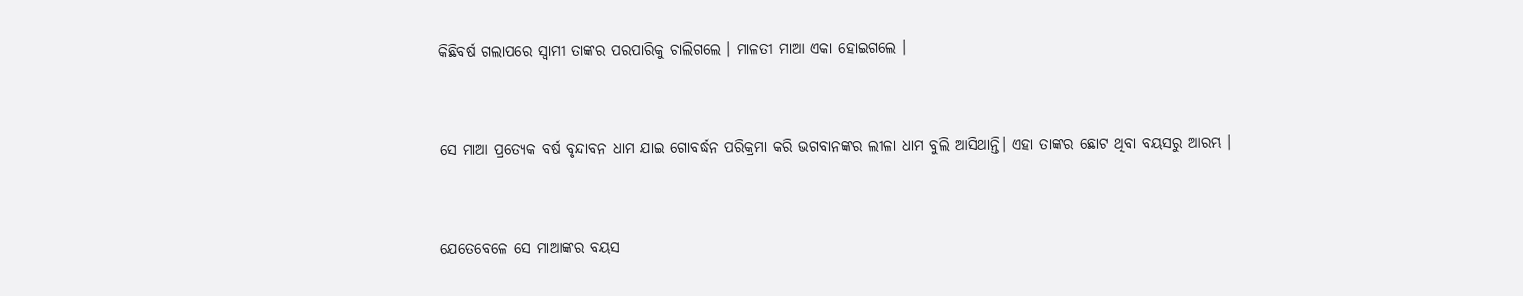କିଛିବର୍ଷ ଗଲାପରେ ସ୍ଵାମୀ ତାଙ୍କର ପରପାରିକୁ ଚାଲିଗଲେ । ମାଳତୀ ମାଆ ଏକା ହୋଇଗଲେ ।


ସେ ମାଆ ପ୍ରତ୍ୟେକ ବର୍ଷ ବୃନ୍ଦାବନ ଧାମ ଯାଇ ଗୋବର୍ଦ୍ଧନ ପରିକ୍ରମା କରି ଭଗବାନଙ୍କର ଲୀଳା ଧାମ ବୁଲି ଆସିଥାନ୍ତି। ଏହା ତାଙ୍କର ଛୋଟ ଥିବା ବୟସରୁ ଆରମ୍ଭ ।


ଯେତେବେଳେ ସେ ମାଆଙ୍କର ବୟସ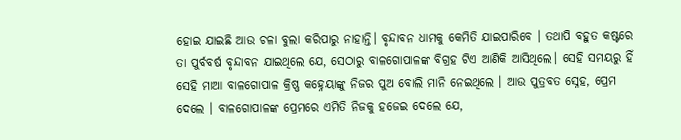ହୋଇ ଯାଇଛି ଆଉ ଚଳା ବୁଲା କରିପାରୁ ନାହାନ୍ତି। ବୃନ୍ଦାବନ ଧାମକୁ କେମିତି ଯାଇପାରିବେ । ତଥାପି ବହୁତ କଷ୍ଟରେ ତା ପୁର୍ବବର୍ଷ ବୃନ୍ଦାବନ ଯାଇଥିଲେ ଯେ, ସେଠାରୁ ବାଳଗୋପାଳଙ୍କ ବିଗ୍ରହ ଟିଏ ଆଣିକି ଆସିଥିଲେ। ସେହି ସମୟରୁ ହିଁ ସେହି ମାଆ ବାଳଗୋପାଳ କ୍ରିଷ୍ଣ କହ୍ନେୟାଙ୍କୁ ନିଜର ପୁଅ ବୋଲି ମାନି ନେଇଥିଲେ । ଆଉ ପୁତ୍ରବତ ସ୍ନେହ, ପ୍ରେମ ଦେଲେ । ବାଳଗୋପାଳଙ୍କ ପ୍ରେମରେ ଏମିତି ନିଜକୁ ହଜେଇ ଦେଲେ ଯେ,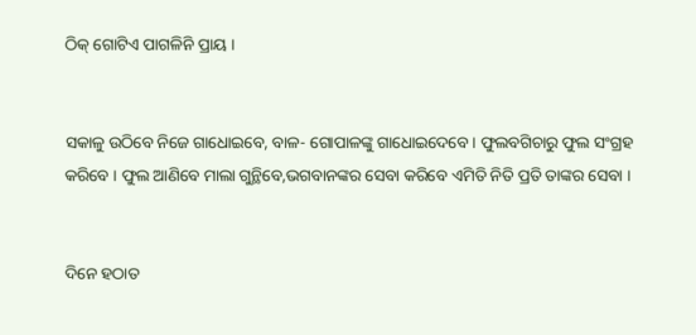ଠିକ୍ ଗୋଟିଏ ପାଗଳିନି ପ୍ରାୟ ।


ସକାଳୁ ଉଠିବେ ନିଜେ ଗାଧୋଇବେ, ବାଳ- ଗୋପାଳଙ୍କୁ ଗାଧୋଇଦେବେ । ଫୁଲବଗିଚାରୁ ଫୁଲ ସଂଗ୍ରହ କରିବେ । ଫୁଲ ଆଣିବେ ମାଲା ଗୁନ୍ଥିବେ,ଭଗବାନଙ୍କର ସେବା କରିବେ ଏମିତି ନିତି ପ୍ରତି ତାଙ୍କର ସେବା ।


ଦିନେ ହଠାତ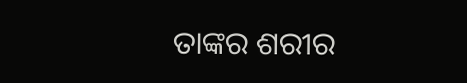ତାଙ୍କର ଶରୀର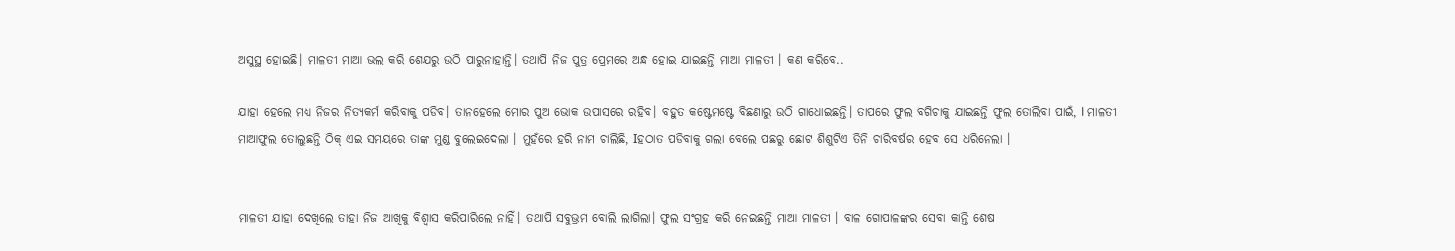ଅସୁସ୍ଥ ହୋଇଛି। ମାଳତୀ ମାଆ ଭଲ କରି ଶେଯରୁ ଉଠି ପାରୁନାହାନ୍ତି। ତଥାପି ନିଜ ପୁତ୍ର ପ୍ରେମରେ ଅନ୍ଧ ହୋଇ ଯାଇଛନ୍ତି ମାଆ ମାଳତୀ । କଣ କରିବେ..

ଯାହା ହେଲେ ମଧ୍ୟ ନିଜର ନିତ୍ୟକର୍ମ କରିବାକୁ ପଡିବ। ତାନହେଲେ ମୋର ପୁଅ ଭୋକ ଉପାସରେ ରହିବ। ବହୁତ କଷ୍ଟେମଷ୍ଟେ ବିଛଣାରୁ ଉଠି ଗାଧୋଇଛନ୍ତି। ତାପରେ ଫୁଲ ବଗିଚାକୁ ଯାଇଛନ୍ତି ଫୁଲ ତୋଲିବା ପାଇଁ, I ମାଳତୀ ମାଆଫୁଲ ତୋଲୁଛନ୍ତି ଠିକ୍ ଏଇ ସମୟରେ ତାଙ୍କ ମୁଣ୍ଡ ବୁଲେଇଦେଲା । ମୁହଁରେ ହରି ନାମ ଚାଲିଛି, Iହଠାତ ପଡିବାକୁ ଗଲା ବେଲେ ପଛରୁ ଛୋଟ ଶିଶୁଟିଏ ତିନି ଚାରିବର୍ଷର ହେବ ସେ ଧରିନେଲା ।


ମାଳତୀ ଯାହା ଦେଖିଲେ ତାହା ନିଜ ଆଖିକୁ ବିଶ୍ୱାସ କରିପାରିଲେ ନାହିଁ। ତଥାପି ସବୁଭ୍ରମ ବୋଲି ଲାଗିଲା। ଫୁଲ ସଂଗ୍ରହ କରି ନେଇଛନ୍ତି ମାଆ ମାଳତୀ । ବାଳ ଗୋପାଳଙ୍କର ସେବା କାନ୍ତି ଶେଷ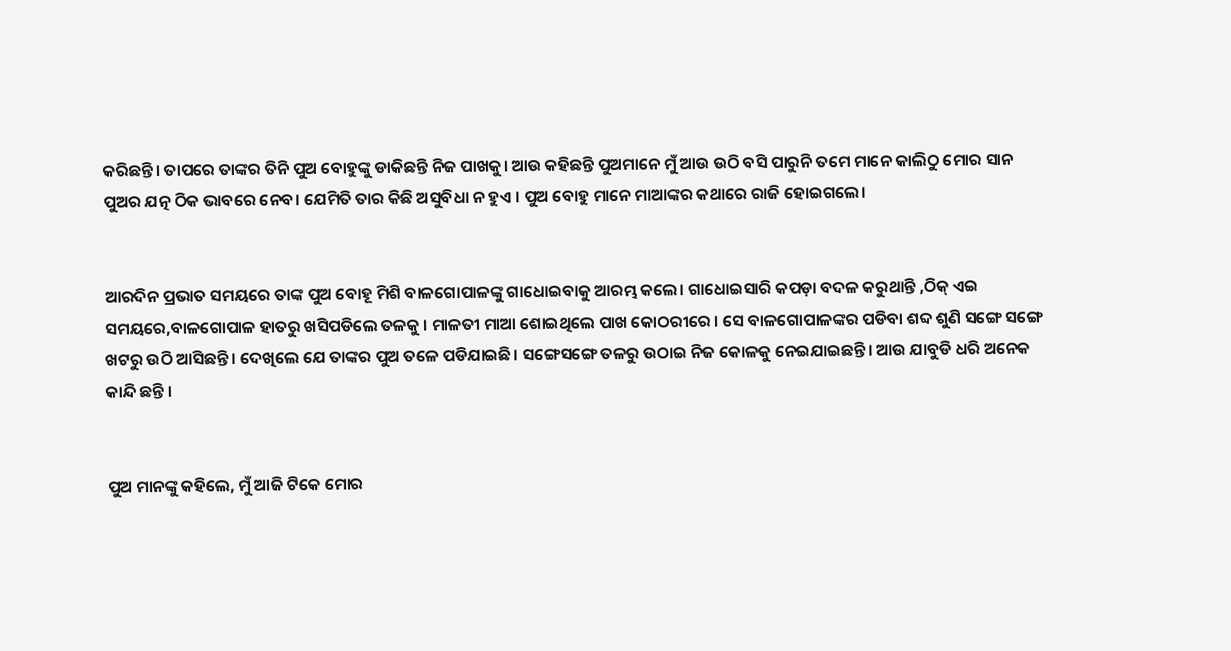କରିଛନ୍ତି। ତାପରେ ତାଙ୍କର ତିନି ପୁଅ ବୋହୁଙ୍କୁ ଡାକିଛନ୍ତି ନିଜ ପାଖକୁ। ଆଉ କହିଛନ୍ତି ପୁଅମାନେ ମୁଁ ଆଉ ଉଠି ବସି ପାରୁନି ତମେ ମାନେ କାଲିଠୁ ମୋର ସାନ ପୁଅର ଯତ୍ନ ଠିକ ଭାବରେ ନେବ। ଯେମିତି ତାର କିଛି ଅସୁବିଧା ନ ହୁଏ । ପୁଅ ବୋହୁ ମାନେ ମାଆଙ୍କର କଥାରେ ରାଜି ହୋଇଗଲେ।


ଆରଦିନ ପ୍ରଭାତ ସମୟରେ ତାଙ୍କ ପୁଅ ବୋହୂ ମିଶି ବାଳଗୋପାଳଙ୍କୁ ଗାଧୋଇବାକୁ ଆରମ୍ଭ କଲେ। ଗାଧୋଇସାରି କପଡ଼ା ବଦଳ କରୁଥାନ୍ତି ,ଠିକ୍ ଏଇ ସମୟରେ,ବାଳଗୋପାଳ ହାତରୁ ଖସିପଡିଲେ ତଳକୁ । ମାଳତୀ ମାଆ ଶୋଇଥିଲେ ପାଖ କୋଠରୀରେ । ସେ ବାଳଗୋପାଳଙ୍କର ପଡିବା ଶବ୍ଦ ଶୁଣି ସଙ୍ଗେ ସଙ୍ଗେ ଖଟରୁ ଉଠି ଆସିଛନ୍ତି। ଦେଖିଲେ ଯେ ତାଙ୍କର ପୁଅ ତଳେ ପଡିଯାଇଛି। ସଙ୍ଗେସଙ୍ଗେ ତଳରୁ ଉଠାଇ ନିଜ କୋଳକୁ ନେଇଯାଇଛନ୍ତି। ଆଉ ଯାବୁଡି ଧରି ଅନେକ କାନ୍ଦି ଛନ୍ତି ।


ପୁଅ ମାନଙ୍କୁ କହିଲେ, ମୁଁ ଆଜି ଟିକେ ମୋର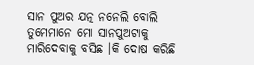ସାନ ପୁଅର ଯତ୍ନ ନନେଲି ବୋଲି ତୁମେମାନେ ମୋ ସାନପୁଅଟାକୁ ମାରିଦେବାକୁ ବସିଛ ।କି ଦୋଷ କରିଛି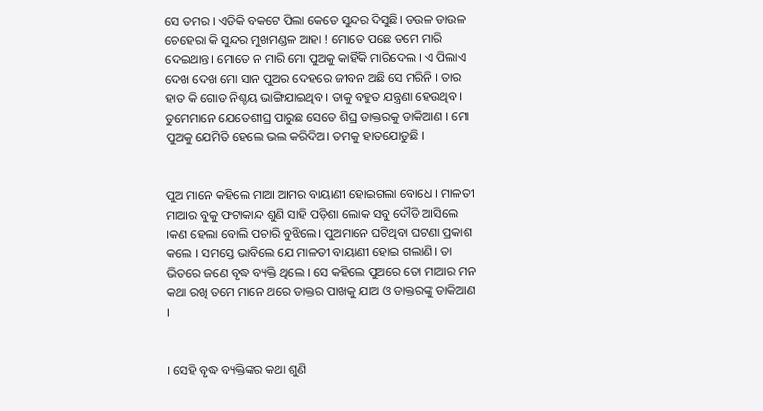ସେ ତମର । ଏଡିକି ବକଟେ ପିଲା କେତେ ସୁନ୍ଦର ଦିସୁଛି। ଡଉଳ ଡାଉଳ ଚେହେରା କି ସୁନ୍ଦର ମୁଖମଣ୍ଡଳ ଆହା ! ମୋତେ ପଛେ ତମେ ମାରି ଦେଇଥାନ୍ତ। ମୋତେ ନ ମାରି ମୋ ପୁଅକୁ କାହିଁକି ମାରିଦେଲ । ଏ ପିଲାଏ ଦେଖ ଦେଖ ମୋ ସାନ ପୁଅର ଦେହରେ ଜୀବନ ଅଛି ସେ ମରିନି । ତାର ହାତ କି ଗୋଡ ନିଶ୍ଚୟ ଭାଙ୍ଗିଯାଇଥିବ । ତାକୁ ବହୁତ ଯନ୍ତ୍ରଣା ହେଉଥିବ । ତୁମେମାନେ ଯେତେଶୀଘ୍ର ପାରୁଛ ସେତେ ଶିଘ୍ର ଡାକ୍ତରକୁ ଡାକିଆଣ । ମୋ ପୁଅକୁ ଯେମିତି ହେଲେ ଭଲ କରିଦିଅ। ତମକୁ ହାତଯୋଡୁଛି ।


ପୁଅ ମାନେ କହିଲେ ମାଆ ଆମର ବାୟାଣୀ ହୋଇଗଲା ବୋଧେ । ମାଳତୀ ମାଆର ବୁକୁ ଫଟାକାନ୍ଦ ଶୁଣି ସାହି ପଡ଼ିଶା ଲୋକ ସବୁ ଦୌଡି ଆସିଲେ ।କଣ ହେଲା ବୋଲି ପଚାରି ବୁଝିଲେ। ପୁଅମାନେ ଘଟିଥିବା ଘଟଣା ପ୍ରକାଶ କଲେ । ସମସ୍ତେ ଭାବିଲେ ଯେ ମାଳତୀ ବାୟାଣୀ ହୋଇ ଗଲାଣି। ତା ଭିତରେ ଜଣେ ବୃଦ୍ଧ ବ୍ୟକ୍ତି ଥିଲେ । ସେ କହିଲେ ପୁଅରେ ତୋ ମାଆର ମନ କଥା ରଖି ତମେ ମାନେ ଥରେ ଡାକ୍ତର ପାଖକୁ ଯାଅ ଓ ଡାକ୍ତରଙ୍କୁ ଡାକିଆଣ ।


। ସେହି ବୃଦ୍ଧ ବ୍ୟକ୍ତିଙ୍କର କଥା ଶୁଣି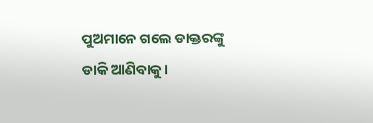ପୁଅମାନେ ଗଲେ ଡାକ୍ତରଙ୍କୁ ଡାକି ଆଣିବାକୁ।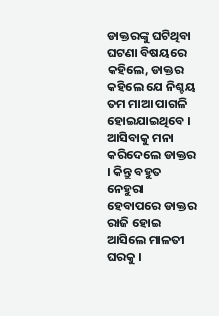ଡାକ୍ତରଙ୍କୁ ଘଟିଥିବା ଘଟଣା ବିଷୟରେ କହିଲେ, ଡାକ୍ତର କହିଲେ ଯେ ନିଶ୍ଚୟ ତମ ମାଆ ପାଗଳି ହୋଇଯାଇଥିବେ । ଆସିବାକୁ ମନା କରିଦେଲେ ଡାକ୍ତର । କିନ୍ତୁ ବହୁତ ନେହୁରା ହେବାପରେ ଡାକ୍ତର ରାଜି ହୋଇ ଆସିଲେ ମାଳତୀ ଘରକୁ ।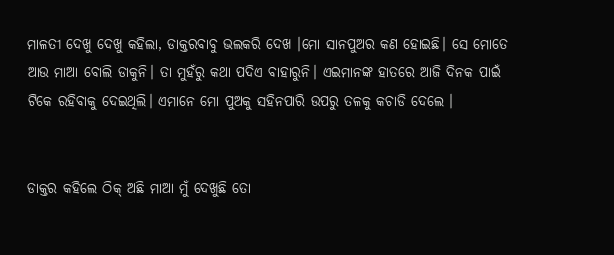ମାଳତୀ ଦେଖୁ ଦେଖୁ କହିଲା, ଡାକ୍ତରବାବୁ ଭଲକରି ଦେଖ ।ମୋ ସାନପୁଅର କଣ ହୋଇଛି। ସେ ମୋତେ ଆଉ ମାଆ ବୋଲି ଡାକୁନି। ତା ମୁହଁରୁ କଥା ପଦିଏ ବାହାରୁନି। ଏଇମାନଙ୍କ ହାତରେ ଆଜି ଦିନକ ପାଇଁ ଟିକେ ରହିବାକୁ ଦେଇଥିଲି। ଏମାନେ ମୋ ପୁଅକୁ ସହିନପାରି ଉପରୁ ତଳକୁ କଚାଡି ଦେଲେ ।


ଡାକ୍ତର କହିଲେ ଠିକ୍ ଅଛି ମାଆ ମୁଁ ଦେଖୁଛି ତୋ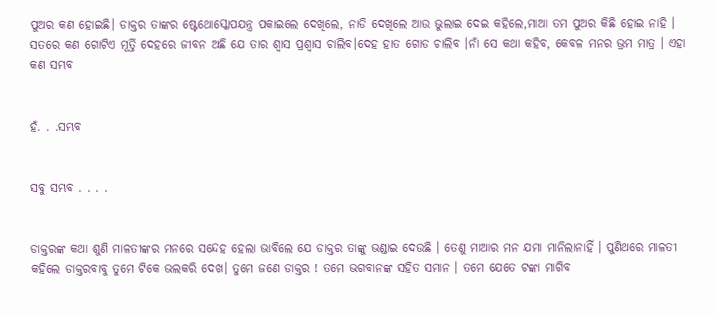ପୁଅର କଣ ହୋଇଛି। ଡାକ୍ତର ତାଙ୍କର ଷ୍ଟେଥୋସ୍କୋପଯନ୍ତ୍ର ପକାଇଲେ ଦେଖିଲେ, ନାଡି ଦେଖିଲେ ଆଉ ଭୁଲାଇ ଦେଇ କହିଲେ,ମାଆ ତମ ପୁଅର କିଛି ହୋଇ ନାହି ।  ସତରେ କଣ ଗୋଟିଏ ମୂର୍ତ୍ତି ଦେହରେ ଜୀବନ ଅଛି ଯେ ତାର ଶ୍ଵାସ ପ୍ରଶ୍ଵାସ ଚାଲିବ।ଦେହ ହାତ ଗୋଡ ଚାଲିବ ।ନାଁ ସେ କଥା କହିବ, କେବଳ ମନର ଭ୍ରମ ମାତ୍ର । ଏହା କଣ ସମ୍ଭବ


ହଁ. . .ସମ୍ଭବ


ସବୁ ସମ୍ଭବ . . . .


ଡାକ୍ତରଙ୍କ କଥା ଶୁଣି ମାଳତୀଙ୍କର ମନରେ ସନ୍ଦେହ ହେଲା ଭାବିଲେ ଯେ ଡାକ୍ତର ତାଙ୍କୁ ଭଣ୍ଡାଇ ଦେଉଛି । ତେଣୁ ମାଆର ମନ ଯମା ମାନିଲାନାହିଁ । ପୁଣିଥରେ ମାଳତୀ କହିଲେ ଡାକ୍ତରବାବୁ ତୁମେ ଟିକେ ଭଲକରି ଦେଖ। ତୁମେ ଜଣେ ଡାକ୍ତର ! ତମେ ଭଗବାନଙ୍କ ସହିତ ସମାନ । ତମେ ଯେତେ ଟଙ୍କା ମାଗିବ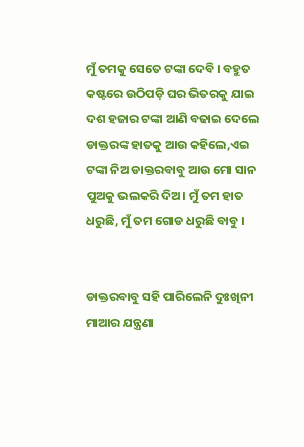ମୁଁ ତମକୁ ସେତେ ଟଙ୍କା ଦେବି । ବହୁତ କଷ୍ଟରେ ଉଠିପଡ଼ି ଘର ଭିତରକୁ ଯାଇ ଦଶ ହଜାର ଟଙ୍କା ଆଣି ବଢାଇ ଦେଲେ ଡାକ୍ତରଙ୍କ ହାତକୁ ଆଉ କହିଲେ,ଏଇ ଟଙ୍କା ନିଅ ଡାକ୍ତରବାବୁ ଆଉ ମୋ ସାନ ପୁଅକୁ ଭଲକରି ଦିଅ। ମୁଁ ତମ ହାତ ଧରୁଛି, ମୁଁ ତମ ଗୋଡ ଧରୁଛି ବାବୁ ।


ଡାକ୍ତରବାବୁ ସହି ପାରିଲେନି ଦୁଃଖିନୀ ମାଆର ଯନ୍ତ୍ରଣା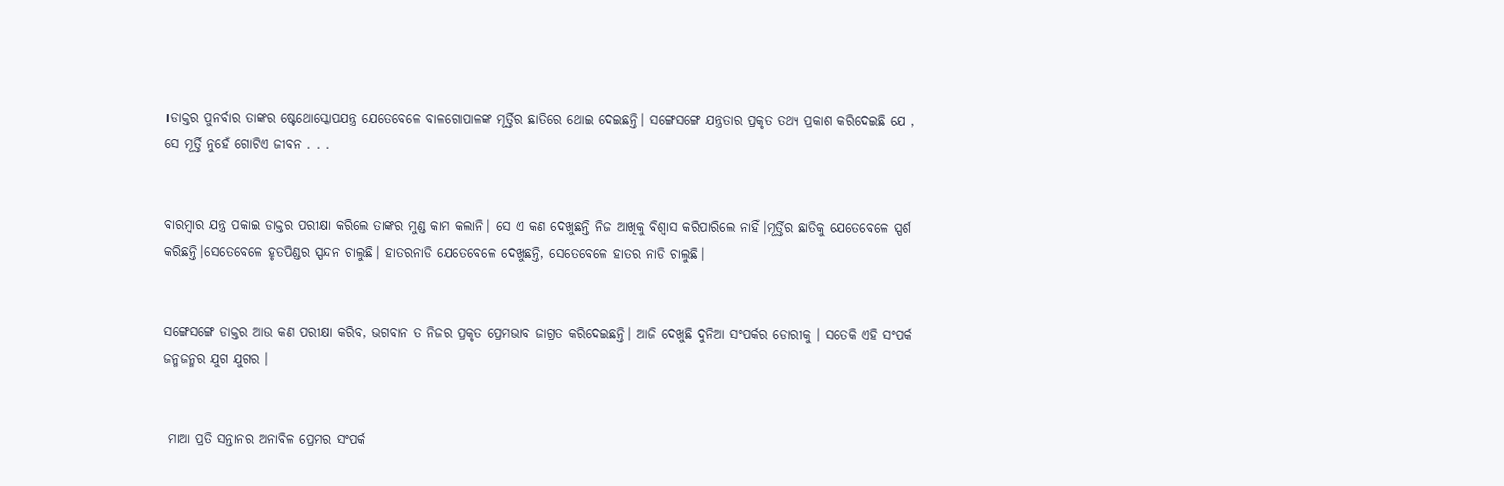।ଡାକ୍ତର ପୁନର୍ବାର ତାଙ୍କର ଷ୍ଟେଥୋସ୍କୋପଯନ୍ତ୍ର ଯେତେବେଳେ ବାଳଗୋପାଳଙ୍କ ମୂର୍ତ୍ତିର ଛାତିରେ ଥୋଇ ଦେଇଛନ୍ତି। ସଙ୍ଗେସଙ୍ଗେ ଯନ୍ତ୍ରତାର ପ୍ରକୃତ ତଥ୍ୟ ପ୍ରକାଶ କରିଦେଇଛି ଯେ , ସେ ମୂର୍ତ୍ତି ନୁହେଁ ଗୋଟିଏ ଜୀବନ . . .


ବାରମ୍ଵାର ଯନ୍ତ୍ର ପକାଇ ଡାକ୍ତର ପରୀକ୍ଷା କରିଲେ ତାଙ୍କର ମୁଣ୍ଡ କାମ କଲାନି। ସେ ଏ କଣ ଦେଖୁଛନ୍ତି ନିଜ ଆଖିକୁ ବିଶ୍ୱାସ କରିପାରିଲେ ନାହିଁ।ମୂର୍ତ୍ତିର ଛାତିକୁ ଯେତେବେଳେ ସ୍ପର୍ଶ କରିଛନ୍ତି।ସେତେବେଳେ ହୃତପିଣ୍ଡର ସ୍ପନ୍ଦନ ଚାଲୁଛି। ହାତରନାଡି ଯେତେବେଳେ ଦେଖୁଛନ୍ତି, ସେତେବେଳେ ହାତର ନାଡି ଚାଲୁଛି।


ସଙ୍ଗେସଙ୍ଗେ ଡାକ୍ତର ଆଉ କଣ ପରୀକ୍ଷା କରିବ, ଭଗବାନ ତ ନିଜର ପ୍ରକୃତ ପ୍ରେମଭାବ ଜାଗ୍ରତ କରିଦେଇଛନ୍ତି। ଆଜି ଦେଖୁଛି ଦୁନିଆ ସଂପର୍କର ଡୋରୀକୁ । ସତେକି ଏହି ସଂପର୍କ ଜନ୍ମଜନ୍ମର ଯୁଗ ଯୁଗର ।


 ମାଆ ପ୍ରତି ସନ୍ତାନର ଅନାବିଳ ପ୍ରେମର ସଂପର୍କ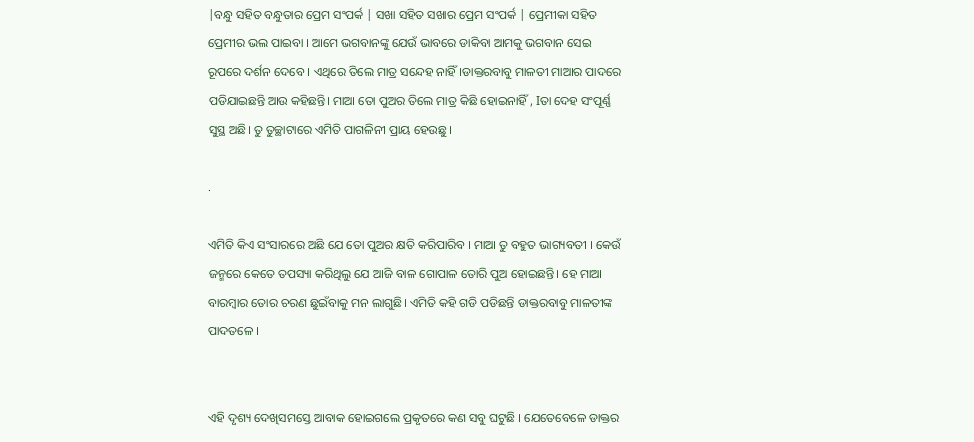|ବନ୍ଧୁ ସହିତ ବନ୍ଧୁତାର ପ୍ରେମ ସଂପର୍କ | ସଖା ସହିତ ସଖାର ପ୍ରେମ ସଂପର୍କ | ପ୍ରେମୀକା ସହିତ ପ୍ରେମୀର ଭଲ ପାଇବା । ଆମେ ଭଗବାନଙ୍କୁ ଯେଉଁ ଭାବରେ ଡାକିବା ଆମକୁ ଭଗବାନ ସେଇ ରୂପରେ ଦର୍ଶନ ଦେବେ । ଏଥିରେ ତିଲେ ମାତ୍ର ସନ୍ଦେହ ନାହିଁ।ଡାକ୍ତରବାବୁ ମାଳତୀ ମାଆର ପାଦରେ ପଡିଯାଇଛନ୍ତି ଆଉ କହିଛନ୍ତି। ମାଆ ତୋ ପୁଅର ତିଲେ ମାତ୍ର କିଛି ହୋଇନାହିଁ , Iତା ଦେହ ସଂପୂର୍ଣ୍ଣ ସୁସ୍ଥ ଅଛି। ତୁ ତୁଚ୍ଛାଟାରେ ଏମିତି ପାଗଳିନୀ ପ୍ରାୟ ହେଉଛୁ ।

.

ଏମିତି କିଏ ସଂସାରରେ ଅଛି ଯେ ତୋ ପୁଅର କ୍ଷତି କରିପାରିବ । ମାଆ ତୁ ବହୁତ ଭାଗ୍ୟବତୀ । କେଉଁ ଜନ୍ମରେ କେତେ ତପସ୍ୟା କରିଥିଲୁ ଯେ ଆଜି ବାଳ ଗୋପାଳ ତୋରି ପୁଅ ହୋଇଛନ୍ତି। ହେ ମାଆ ବାରମ୍ଵାର ତୋର ଚରଣ ଛୁଇଁବାକୁ ମନ ଲାଗୁଛି। ଏମିତି କହି ଗଡି ପଡିଛନ୍ତି ଡାକ୍ତରବାବୁ ମାଳତୀଙ୍କ ପାଦତଳେ ।


ଏହି ଦୃଶ୍ୟ ଦେଖିସମସ୍ତେ ଆବାକ ହୋଇଗଲେ ପ୍ରକୃତରେ କଣ ସବୁ ଘଟୁଛି । ଯେତେବେଳେ ଡାକ୍ତର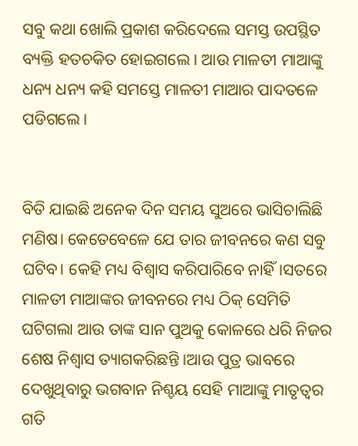ସବୁ କଥା ଖୋଲି ପ୍ରକାଶ କରିଦେଲେ ସମସ୍ତ ଉପସ୍ଥିତ ବ୍ୟକ୍ତି ହତଚକିତ ହୋଇଗଲେ । ଆଉ ମାଳତୀ ମାଆଙ୍କୁ ଧନ୍ୟ ଧନ୍ୟ କହି ସମସ୍ତେ ମାଳତୀ ମାଆର ପାଦତଳେ ପଡିଗଲେ ।


ବିତି ଯାଇଛି ଅନେକ ଦିନ ସମୟ ସୁଅରେ ଭାସିଚାଲିଛି ମଣିଷ। କେତେବେଳେ ଯେ ତାର ଜୀବନରେ କଣ ସବୁ ଘଟିବ। କେହି ମଧ୍ୟ ବିଶ୍ୱାସ କରିପାରିବେ ନାହିଁ।ସତରେ ମାଳତୀ ମାଆଙ୍କର ଜୀବନରେ ମଧ୍ୟ ଠିକ୍ ସେମିତି ଘଟିଗଲା ଆଉ ତାଙ୍କ ସାନ ପୁଅକୁ କୋଳରେ ଧରି ନିଜର ଶେଷ ନିଶ୍ଵାସ ତ୍ୟାଗକରିଛନ୍ତି ।ଆଉ ପୁତ୍ର ଭାବରେ ଦେଖୁଥିବାରୁ ଭଗବାନ ନିଶ୍ଚୟ ସେହି ମାଆଙ୍କୁ ମାତୃତ୍ଵର ଗତି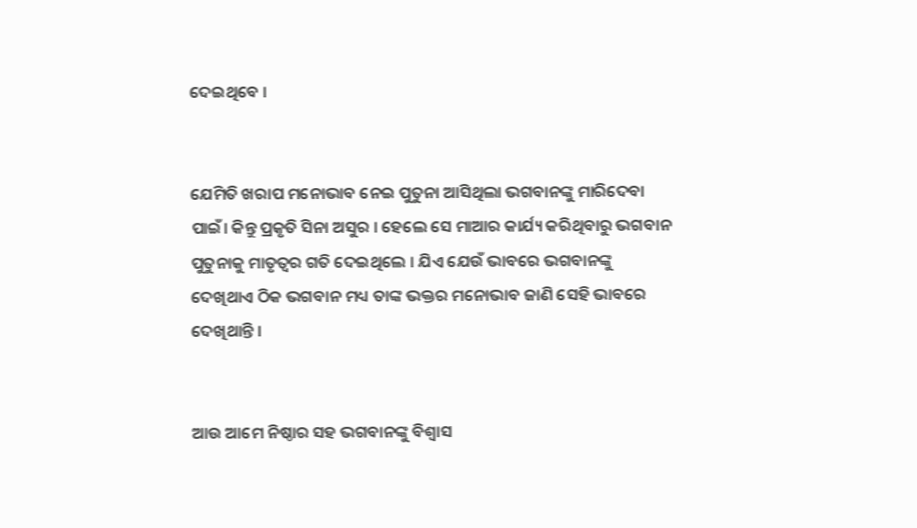ଦେଇଥିବେ ।


ଯେମିତି ଖରାପ ମନୋଭାବ ନେଇ ପୁତୁନା ଆସିଥିଲା ଭଗବାନଙ୍କୁ ମାରିଦେବା ପାଇଁ। କିନ୍ତୁ ପ୍ରକୃତି ସିନା ଅସୁର । ହେଲେ ସେ ମାଆର କାର୍ଯ୍ୟ କରିଥିବାରୁ ଭଗବାନ ପୁତୁନାକୁ ମାତୃତ୍ୱର ଗତି ଦେଇଥିଲେ । ଯିଏ ଯେଉଁ ଭାବରେ ଭଗବାନଙ୍କୁ ଦେଖିଥାଏ ଠିକ ଭଗବାନ ମଧ୍ୟ ତାଙ୍କ ଭକ୍ତର ମନୋଭାବ ଜାଣି ସେହି ଭାବରେ ଦେଖିଥାନ୍ତି ।


ଆଉ ଆମେ ନିଷ୍ଠାର ସହ ଭଗବାନଙ୍କୁ ବିଶ୍ୱାସ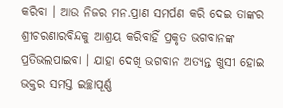କରିବା । ଆଉ ନିଜର ମନ.ପ୍ରାଣ ସମର୍ପଣ କରି ଦେଇ ତାଙ୍କର ଶ୍ରୀଚରଣାରବିନ୍ଦକୁ ଆଶ୍ରୟ କରିବାହିଁ ପ୍ରକୃତ ଭଗବାନଙ୍କ ପ୍ରତିଭଲପାଇବା । ଯାହା ଦେଖି ଭଗବାନ ଅତ୍ୟନ୍ତ ଖୁସୀ ହୋଇ ଭକ୍ତର ସମସ୍ତ ଇଚ୍ଛାପୂର୍ଣ୍ଣ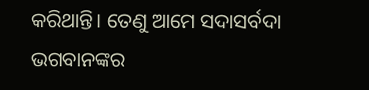କରିଥାନ୍ତି। ତେଣୁ ଆମେ ସଦାସର୍ବଦା ଭଗବାନଙ୍କର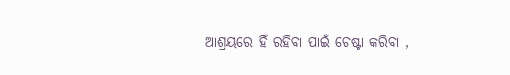ଆଶ୍ରୟରେ ହିଁ ରହିବା ପାଇଁ ଚେଷ୍ଟା କରିବା ,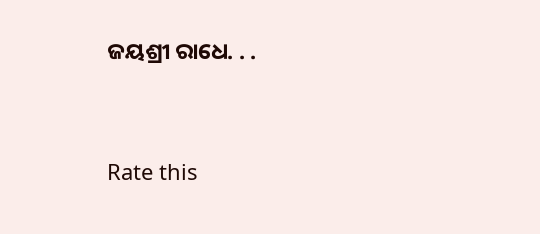ଜୟଶ୍ରୀ ରାଧେ. . .




Rate this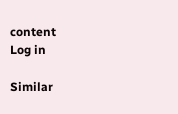content
Log in

Similar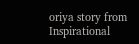oriya story from Inspirational